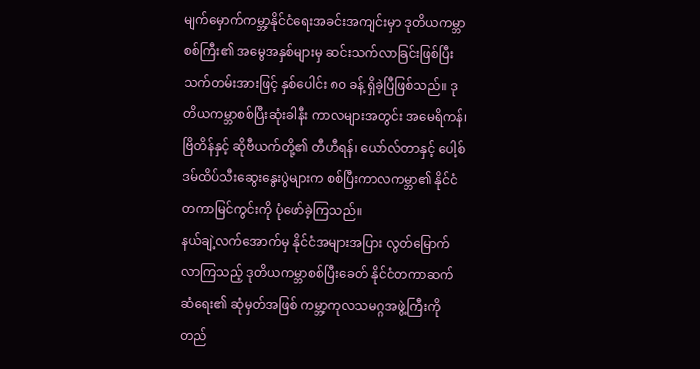မျက်မှောက်ကမ္ဘာ့နိုင်ငံရေးအခင်းအကျင်းမှာ ဒုတိယကမ္ဘာစစ်ကြီး၏ အမွေအနှစ်များမှ ဆင်းသက်လာခြင်းဖြစ်ပြီး သက်တမ်းအားဖြင့် နှစ်ပေါင်း ၈၀ ခန့် ရှိခဲ့ပြီဖြစ်သည်။ ဒုတိယကမ္ဘာစစ်ပြီးဆုံးခါနီး ကာလများအတွင်း အမေရိကန်၊ ဗြိတိန်နှင့် ဆိုဗီယက်တို့၏ တီဟီရန်၊ ယော်လ်တာနှင့် ပေါ့စ်ဒမ်ထိပ်သီးဆွေးနွေးပွဲများက စစ်ပြီးကာလကမ္ဘာ၏ နိုင်ငံတကာမြင်ကွင်းကို ပုံဖော်ခဲ့ကြသည်။
နယ်ချဲ့လက်အောက်မှ နိုင်ငံအများအပြား လွတ်မြောက်လာကြသည့် ဒုတိယကမ္ဘာစစ်ပြီးခေတ် နိုင်ငံတကာဆက်ဆံရေး၏ ဆုံမှတ်အဖြစ် ကမ္ဘာ့ကုလသမဂ္ဂအဖွဲ့ကြီးကို တည်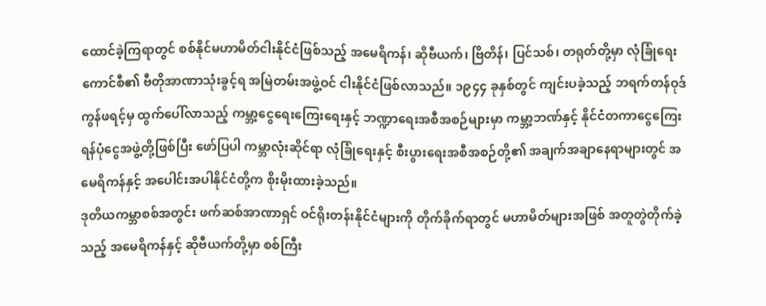ထောင်ခဲ့ကြရာတွင် စစ်နိုင်မဟာမိတ်ငါးနိုင်ငံဖြစ်သည့် အမေရိကန်၊ ဆိုဗီယက်၊ ဗြိတိန်၊ ပြင်သစ်၊ တရုတ်တို့မှာ လုံခြုံရေးကောင်စီ၏ ဗီတိုအာဏာသုံးခွင့်ရ အမြဲတမ်းအဖွဲ့ဝင် ငါးနိုင်ငံဖြစ်လာသည်။ ၁၉၄၄ ခုနှစ်တွင် ကျင်းပခဲ့သည့် ဘရက်တန်ဝုဒ်ကွန်ဖရင့်မှ ထွက်ပေါ်လာသည့် ကမ္ဘာ့ငွေရေးကြေးရေးနှင့် ဘဏ္ဍာရေးအစီအစဉ်များမှာ ကမ္ဘာ့ဘဏ်နှင့် နိုင်ငံတကာငွေကြေး ရန်ပုံငွေအဖွဲ့တို့ဖြစ်ပြီး ဖော်ပြပါ ကမ္ဘာလုံးဆိုင်ရာ လုံခြုံရေးနှင့် စီးပွားရေးအစီအစဉ်တို့၏ အချက်အချာနေရာများတွင် အမေရိကန်နှင့် အပေါင်းအပါနိုင်ငံတို့က စိုးမိုးထားခဲ့သည်။
ဒုတိယကမ္ဘာစစ်အတွင်း ဖက်ဆစ်အာဏာရှင် ဝင်ရိုးတန်းနိုင်ငံများကို တိုက်ခိုက်ရာတွင် မဟာမိတ်များအဖြစ် အတူတွဲတိုက်ခဲ့ သည့် အမေရိကန်နှင့် ဆိုဗီယက်တို့မှာ စစ်ကြီး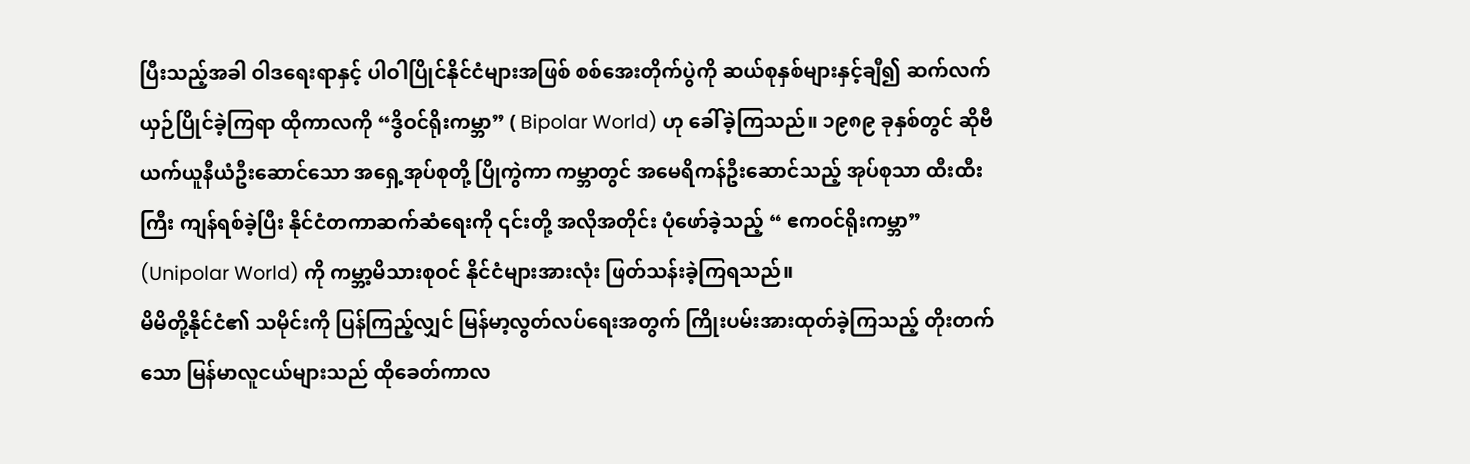ပြီးသည့်အခါ ဝါဒရေးရာနှင့် ပါဝါပြိုင်နိုင်ငံများအဖြစ် စစ်အေးတိုက်ပွဲကို ဆယ်စုနှစ်များနှင့်ချီ၍ ဆက်လက်ယှဉ်ပြိုင်ခဲ့ကြရာ ထိုကာလကို “ဒွိဝင်ရိုးကမ္ဘာ” ( Bipolar World) ဟု ခေါ်ခဲ့ကြသည်။ ၁၉၈၉ ခုနှစ်တွင် ဆိုဗီယက်ယူနီယံဦးဆောင်သော အရှေ့အုပ်စုတို့ ပြိုကွဲကာ ကမ္ဘာတွင် အမေရိကန်ဦးဆောင်သည့် အုပ်စုသာ ထီးထီးကြီး ကျန်ရစ်ခဲ့ပြီး နိုင်ငံတကာဆက်ဆံရေးကို ၎င်းတို့ အလိုအတိုင်း ပုံဖော်ခဲ့သည့် “ ဧကဝင်ရိုးကမ္ဘာ” (Unipolar World) ကို ကမ္ဘာ့မိသားစုဝင် နိုင်ငံများအားလုံး ဖြတ်သန်းခဲ့ကြရသည်။
မိမိတို့နိုင်ငံ၏ သမိုင်းကို ပြန်ကြည့်လျှင် မြန်မာ့လွတ်လပ်ရေးအတွက် ကြိုးပမ်းအားထုတ်ခဲ့ကြသည့် တိုးတက်သော မြန်မာလူငယ်များသည် ထိုခေတ်ကာလ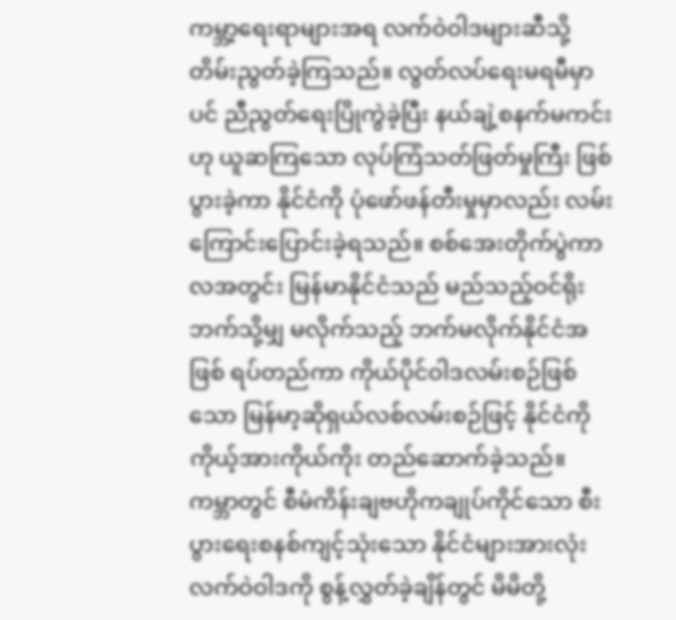ကမ္ဘာ့ရေးရာများအရ လက်ဝဲဝါဒများဆီသို့ တိမ်းညွတ်ခဲ့ကြသည်။ လွတ်လပ်ရေးမရမီမှာပင် ညီညွတ်ရေးပြိုကွဲခဲ့ပြီး နယ်ချဲ့စနက်မကင်းဟု ယူဆကြသော လုပ်ကြံသတ်ဖြတ်မှုကြီး ဖြစ်ပွားခဲ့ကာ နိုင်ငံကို ပုံဖော်ဖန်တီးမှုမှာလည်း လမ်းကြောင်းပြောင်းခဲ့ရသည်။ စစ်အေးတိုက်ပွဲကာလအတွင်း မြန်မာနိုင်ငံသည် မည်သည့်ဝင်ရိုးဘက်သို့မျှ မလိုက်သည့် ဘက်မလိုက်နိုင်ငံအဖြစ် ရပ်တည်ကာ ကိုယ်ပိုင်ဝါဒလမ်းစဉ်ဖြစ်သော မြန်မာ့ဆိုရှယ်လစ်လမ်းစဉ်ဖြင့် နိုင်ငံကို ကိုယ့်အားကိုယ်ကိုး တည်ဆောက်ခဲ့သည်။ ကမ္ဘာတွင် စီမံကိန်းချဗဟိုကချုပ်ကိုင်သော စီးပွားရေးစနစ်ကျင့်သုံးသော နိုင်ငံများအားလုံး လက်ဝဲဝါဒကို စွန့်လွှတ်ခဲ့ချိန်တွင် မိမိတို့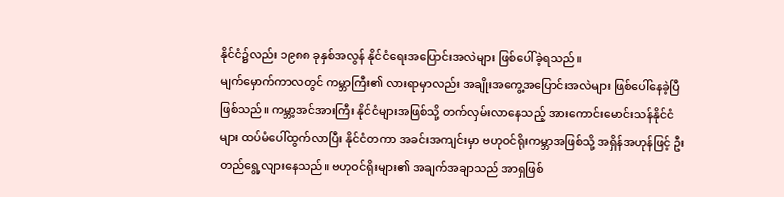နိုင်ငံ၌လည်း ၁၉၈၈ ခုနှစ်အလွန် နိုင်ငံရေးအပြောင်းအလဲများ ဖြစ်ပေါ်ခဲ့ရသည်။
မျက်မှောက်ကာလတွင် ကမ္ဘာကြီး၏ လားရာမှာလည်း အချိုးအကွေ့အပြောင်းအလဲများ ဖြစ်ပေါ်နေခဲ့ပြီဖြစ်သည်။ ကမ္ဘာ့အင်အားကြီး နိုင်ငံများအဖြစ်သို့ တက်လှမ်းလာနေသည့် အားကောင်းမောင်းသန်နိုင်ငံများ ထပ်မံပေါ်ထွက်လာပြီး နိုင်ငံတကာ အခင်းအကျင်းမှာ ဗဟုဝင်ရိုးကမ္ဘာအဖြစ်သို့ အရှိန်အဟုန်ဖြင့် ဦးတည်ရွေ့လျားနေသည်။ ဗဟုဝင်ရိုးများ၏ အချက်အချာသည် အာရှဖြစ်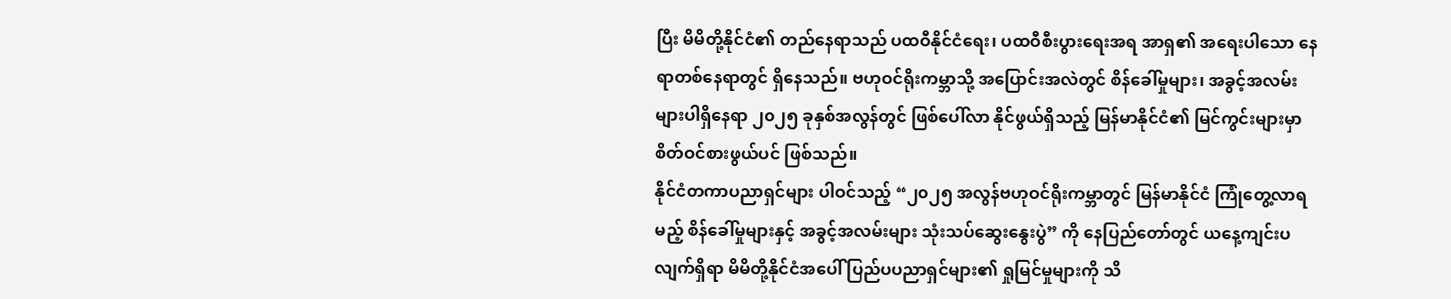ပြီး မိမိတို့နိုင်ငံ၏ တည်နေရာသည် ပထဝီနိုင်ငံရေး၊ ပထဝီစီးပွားရေးအရ အာရှ၏ အရေးပါသော နေရာတစ်နေရာတွင် ရှိနေသည်။ ဗဟုဝင်ရိုးကမ္ဘာသို့ အပြောင်းအလဲတွင် စိန်ခေါ်မှုများ၊ အခွင့်အလမ်းများပါရှိနေရာ ၂၀၂၅ ခုနှစ်အလွန်တွင် ဖြစ်ပေါ်လာ နိုင်ဖွယ်ရှိသည့် မြန်မာနိုင်ငံ၏ မြင်ကွင်းများမှာ စိတ်ဝင်စားဖွယ်ပင် ဖြစ်သည်။
နိုင်ငံတကာပညာရှင်များ ပါဝင်သည့် “၂၀၂၅ အလွန်ဗဟုဝင်ရိုးကမ္ဘာတွင် မြန်မာနိုင်ငံ ကြုံတွေ့လာရမည့် စိန်ခေါ်မှုများနှင့် အခွင့်အလမ်းများ သုံးသပ်ဆွေးနွေးပွဲ” ကို နေပြည်တော်တွင် ယနေ့ကျင်းပလျက်ရှိရာ မိမိတို့နိုင်ငံအပေါ် ပြည်ပပညာရှင်များ၏ ရှုမြင်မှုများကို သိ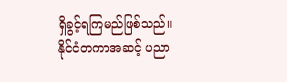ရှိခွင့်ရကြမည်ဖြစ်သည်။ နိုင်ငံတကာအဆင့် ပညာ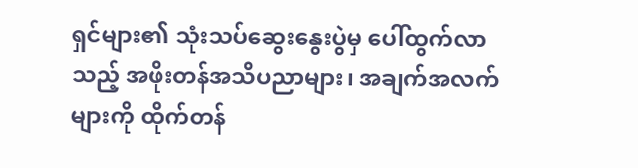ရှင်များ၏ သုံးသပ်ဆွေးနွေးပွဲမှ ပေါ်ထွက်လာသည့် အဖိုးတန်အသိပညာများ၊ အချက်အလက်များကို ထိုက်တန်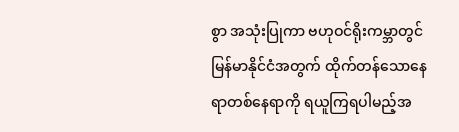စွာ အသုံးပြုကာ ဗဟုဝင်ရိုးကမ္ဘာတွင် မြန်မာနိုင်ငံအတွက် ထိုက်တန်သောနေရာတစ်နေရာကို ရယူကြရပါမည့်အ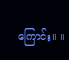ကြောင်း။ ။